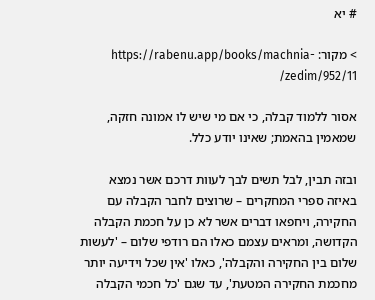# יא

> מקור: https://rabenu.app/books/machnia-zedim/952/11/

אסור ללמוד קבלה, כי אם מי שיש לו אמונה חזקה, שמאמין בהאמת; שאינו יודע כלל.

ובזה תבין, לבל תשים לבך לעוות דרכם אשר נמצא באיזה ספרי המחקרים – שרוצים לחבר הקבלה עם החקירה, ויחפאו דברים אשר לא כן על חכמת הקבלה הקדושה, ומראים עצמם כאלו הם רודפי שלום – 'לעשות שלום בין החקירה והקבלה', כאלו 'אין שכל וידיעה יותר מחכמת החקירה המטעת', עד שגם 'כל חכמי הקבלה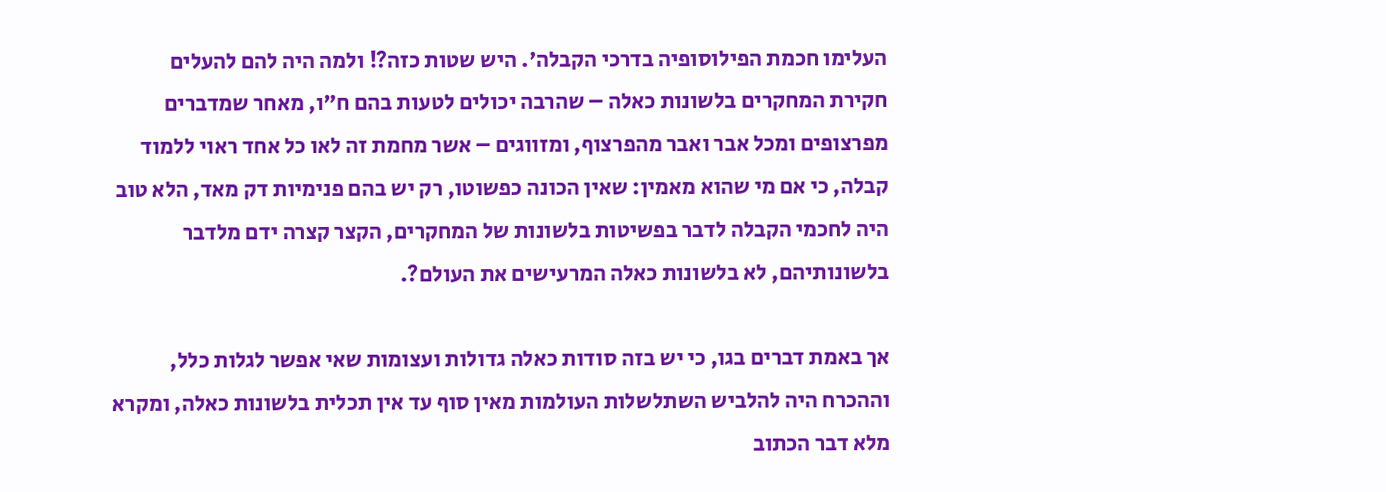העלימו חכמת הפילוסופיה בדרכי הקבלה'. היש שטות כזה?! ולמה היה להם להעלים חקירת המחקרים בלשונות כאלה – שהרבה יכולים לטעות בהם ח"ו, מאחר שמדברים מפרצופים ומכל אבר ואבר מהפרצוף, ומזווגים – אשר מחמת זה לאו כל אחד ראוי ללמוד קבלה, כי אם מי שהוא מאמין: שאין הכונה כפשוטו, רק יש בהם פנימיות דק מאד, הלא טוב היה לחכמי הקבלה לדבר בפשיטות בלשונות של המחקרים, הקצר קצרה ידם מלדבר בלשונותיהם, לא בלשונות כאלה המרעישים את העולם?.

אך באמת דברים בגו, כי יש בזה סודות כאלה גדולות ועצומות שאי אפשר לגלות כלל, וההכרח היה להלביש השתלשלות העולמות מאין סוף עד אין תכלית בלשונות כאלה, ומקרא מלא דבר הכתוב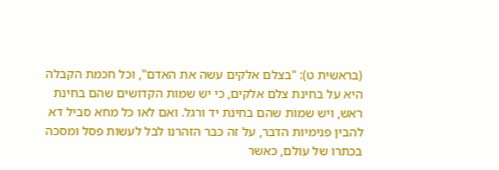(בראשית ט): "בצלם אלקים עשה את האדם", וכל חכמת הקבלה היא על בחינת צלם אלקים, כי יש שמות הקדושים שהם בחינת ראש, ויש שמות שהם בחינת יד ורגל. ואם לאו כל מחא סביל דא להבין פנימיות הדבר, על זה כבר הזהרנו לבל לעשות פסל ומסכה בכתרו של עולם, כאשר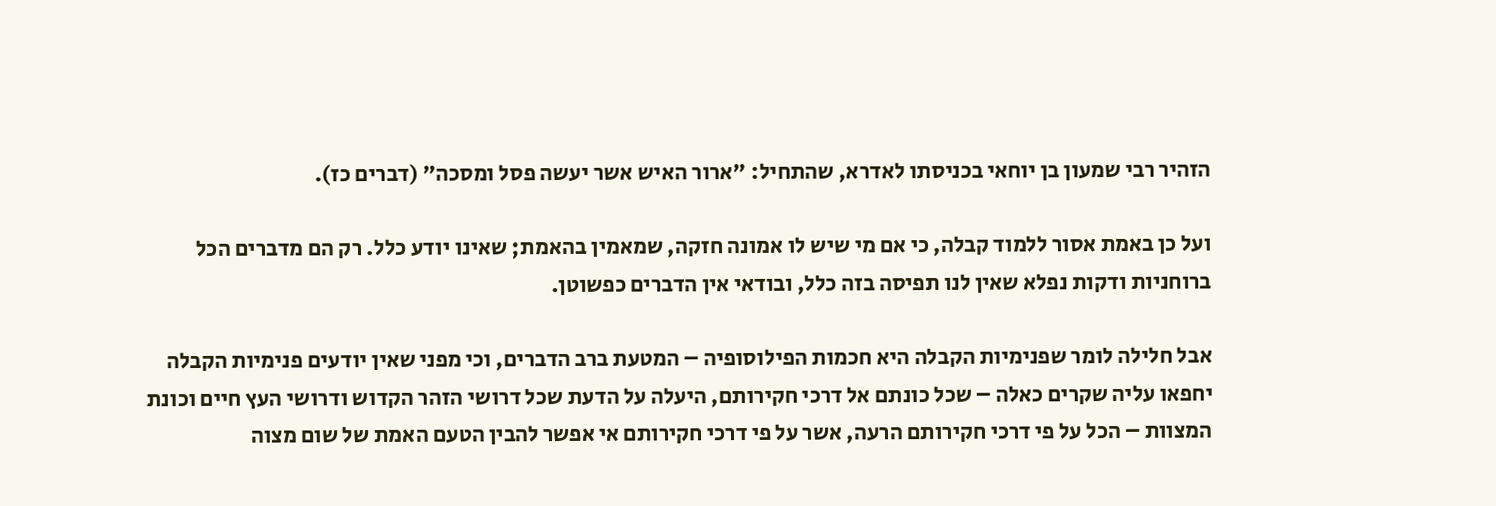הזהיר רבי שמעון בן יוחאי בכניסתו לאדרא, שהתחיל: "ארור האיש אשר יעשה פסל ומסכה" (דברים כז).

ועל כן באמת אסור ללמוד קבלה, כי אם מי שיש לו אמונה חזקה, שמאמין בהאמת; שאינו יודע כלל. רק הם מדברים הכל ברוחניות ודקות נפלא שאין לנו תפיסה בזה כלל, ובודאי אין הדברים כפשוטן.

אבל חלילה לומר שפנימיות הקבלה היא חכמות הפילוסופיה – המטעת ברב הדברים, וכי מפני שאין יודעים פנימיות הקבלה יחפאו עליה שקרים כאלה – שכל כונתם אל דרכי חקירותם, היעלה על הדעת שכל דרושי הזהר הקדוש ודרושי העץ חיים וכונת המצוות – הכל על פי דרכי חקירותם הרעה, אשר על פי דרכי חקירותם אי אפשר להבין הטעם האמת של שום מצוה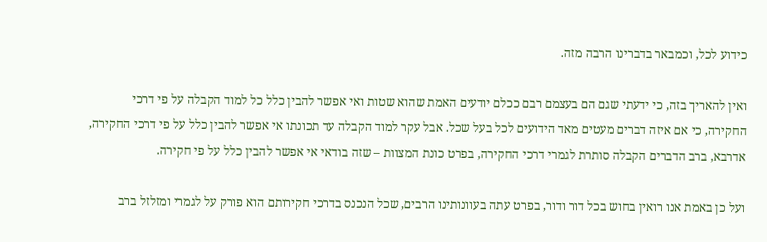כידוע לכל, וכמבאר בדברינו הרבה מזה.

ואין להאריך בזה, כי ידעתי שגם הם בעצמם רבם ככלם יודעים האמת שהוא שטות ואי אפשר להבין כלל כל למוד הקבלה על פי דרכי החקירה, כי אם איזה דברים מעטים מאד הידועים לכל בעל שכל. אבל עקר למוד הקבלה עד תכונתו אי אפשר להבין כלל על פי דרכי החקירה, אדרבא, ברב הדברים הקבלה סותרת לגמרי דרכי החקירה, בפרט כונת המצוות – שזה בודאי אי אפשר להבין כלל על פי חקירה.

ועל כן באמת אנו רואין בחוש בכל דור ודור, בפרט עתה בעוונותינו הרבים, שכל הנכנס בדרכי חקירותם הוא פורק על לגמרי ומזלזל ברב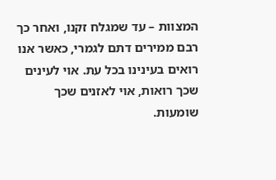המצוות – עד שמגלח זקנו, ואחר כך רבם ממירים דתם לגמרי, כאשר אנו רואים בעינינו בכל עת. אוי לעינים שכך רואות, אוי לאזנים שכך שומעות.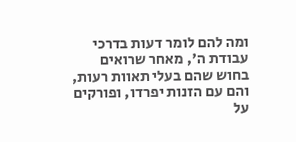ומה להם לומר דעות בדרכי עבודת ה', מאחר שרואים בחוש שהם בעלי תאוות רעות, והם עם הזנות יפרדו, ופורקים על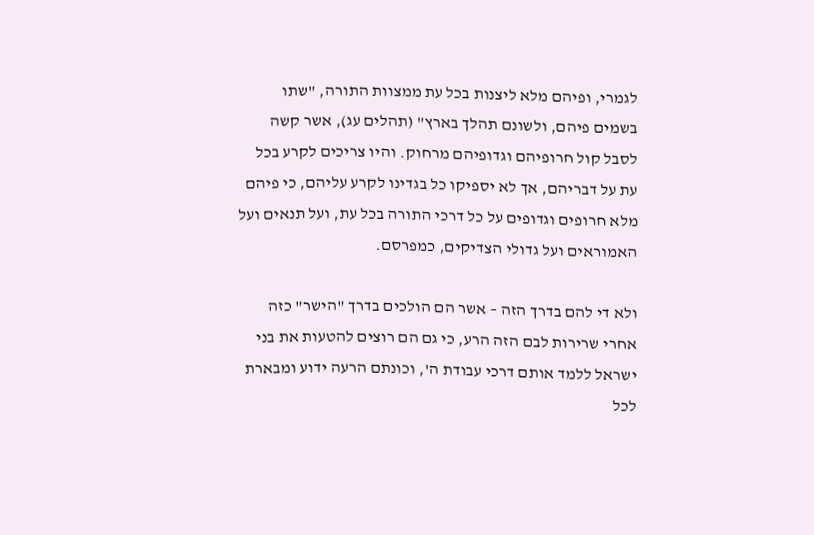לגמרי, ופיהם מלא ליצנות בכל עת ממצוות התורה, "שתו בשמים פיהם, ולשונם תהלך בארץ" (תהלים עג), אשר קשה לסבל קול חרופיהם וגדופיהם מרחוק. והיו צריכים לקרע בכל עת על דבריהם, אך לא יספיקו כל בגדינו לקרע עליהם, כי פיהם מלא חרופים וגדופים על כל דרכי התורה בכל עת, ועל תנאים ועל האמוראים ועל גדולי הצדיקים, כמפרסם.

ולא די להם בדרך הזה – אשר הם הולכים בדרך "הישר" כזה אחרי שרירות לבם הזה הרע, כי גם הם רוצים להטעות את בני ישראל ללמד אותם דרכי עבודת ה', וכונתם הרעה ידוע ומבארת לכל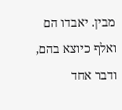מבין. יאבדו הם ואלף כיוצא בהם, ודבר אחד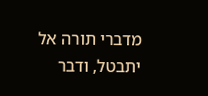מדברי תורה אל יתבטל, ודבר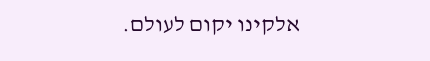אלקינו יקום לעולם.